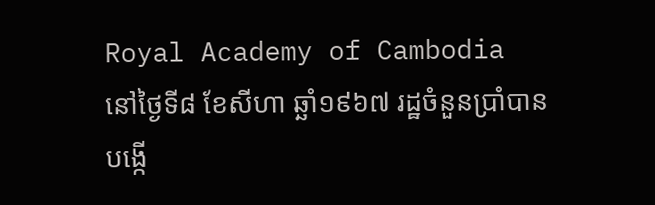Royal Academy of Cambodia
នៅថ្ងៃទី៨ ខែសីហា ឆ្ឆាំ១៩៦៧ រដ្ឋចំនួនប្រាំបានបង្កើ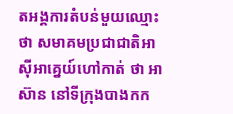តអង្គការតំបន់មួយឈ្មោះថា សមាគមប្រជាជាតិអាស៊ីអាគេ្នយ៍ហៅកាត់ ថា អាស៊ាន នៅទីក្រុងបាងកក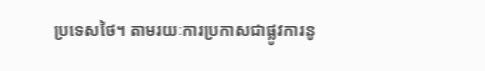ប្រទេសថៃ។ តាមរយៈការប្រកាសជាផ្លូវការនូ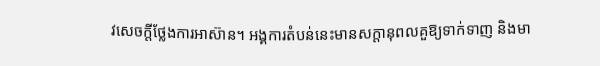វសេចក្តីថ្លែងការអាស៊ាន។ អង្គការតំបន់នេះមានសក្តានុពលគួឱ្យទាក់ទាញ និងមា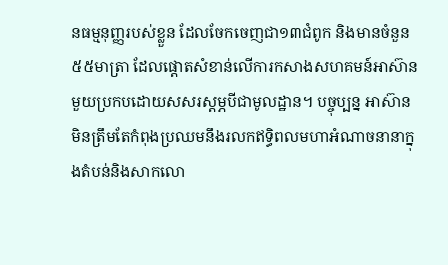នធម្មនុញ្ញរបស់ខ្លួន ដែលចែកចេញជា១៣ជំពូក និងមានចំនួន៥៥មាត្រា ដែលផ្តោតសំខាន់លើការកសាងសហគមន៍អាស៊ានមួយប្រកបដោយសសរស្តម្ភបីជាមូលដ្ឋាន។ បច្ចុប្បន្ន អាស៊ានមិនត្រឹមតែកំពុងប្រឈមនឹងរលកឥទ្ធិពលមហាអំណាចនានាក្នុងតំបន់និងសាកលោ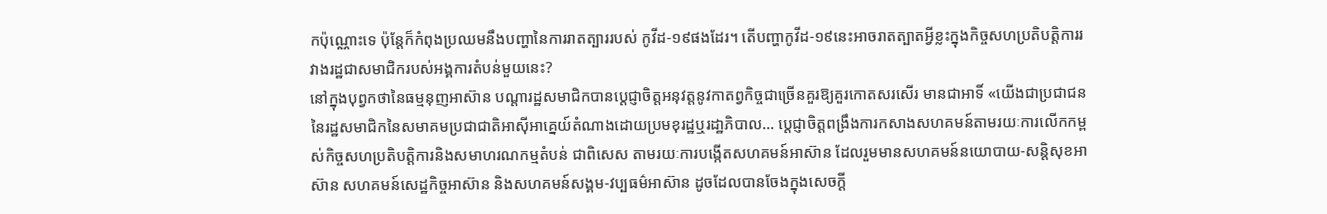កប៉ុណ្ណោះទេ ប៉ុន្តែក៏កំពុងប្រឈមនឹងបញ្ហានៃការរាតត្បាររបស់ កូវីដ-១៩ផងដែរ។ តើបញ្ហាកូវីដ-១៩នេះអាចរាតត្បាតអ្វីខ្លះក្នុងកិច្ចសហប្រតិបត្តិការរវាងរដ្ឋជាសមាជិករបស់អង្គការតំបន់មួយនេះ?
នៅក្នុងបុព្វកថានៃធម្មនុញអាស៊ាន បណ្តារដ្ឋសមាជិកបានប្តេជ្ញាចិត្តអនុវត្តនូវកាតព្វកិច្ចជាច្រើនគួរឱ្យគួរកោតសរសើរ មានជាអាទិ៍ «យើងជាប្រជាជននៃរដ្ឋសមាជិកនៃសមាគមប្រជាជាតិអាស៊ីអាគេ្នយ៍តំណាងដោយប្រមខុរដ្ឋឬរដា្ឋភិបាល... បេ្ដជ្ញាចិត្ដពង្រឹងការកសាងសហគមន៍តាមរយៈការលើកកម្ពស់កិច្ចសហប្រតិបត្ដិការនិងសមាហរណកម្មតំបន់ ជាពិសេស តាមរយៈការបង្កើតសហគមន៍អាស៊ាន ដែលរួមមានសហគមន៍នយោបាយ-សន្តិសុខអាស៊ាន សហគមន៍សេដ្ឋកិច្ចអាស៊ាន និងសហគមន៍សង្គម-វប្បធម៌អាស៊ាន ដូចដែលបានចែងក្នុងសេចក្ដី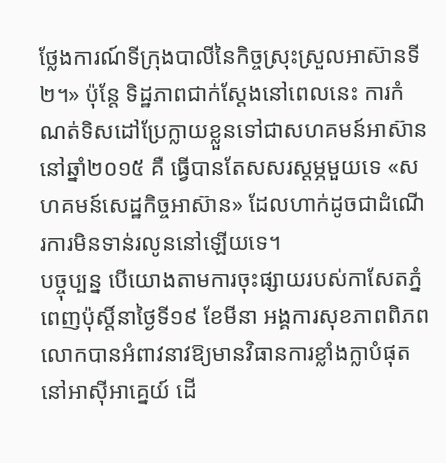ថ្លែងការណ៍ទីក្រុងបាលីនៃកិច្ចស្រុះស្រួលអាស៊ានទី២។» ប៉ុន្តែ ទិដ្ឋភាពជាក់ស្តែងនៅពេលនេះ ការកំណត់ទិសដៅប្រែក្លាយខ្លួនទៅជាសហគមន៍អាស៊ាននៅឆ្នាំ២០១៥ គឺ ធ្វើបានតែសសរស្តម្ភមួយទេ «សហគមន៍សេដ្ឋកិច្ចអាស៊ាន» ដែលហាក់ដូចជាដំណើរការមិនទាន់រលូននៅឡើយទេ។
បច្ចុប្បន្ន បើយោងតាមការចុះផ្សាយរបស់កាសែតភ្នំពេញប៉ុស្តិ៍នាថ្ងៃទី១៩ ខែមីនា អង្គការសុខភាពពិភពលោកបានអំពាវនាវឱ្យមានវិធានការខ្លាំងក្លាបំផុតនៅអាស៊ីអាគ្នេយ៍ ដើ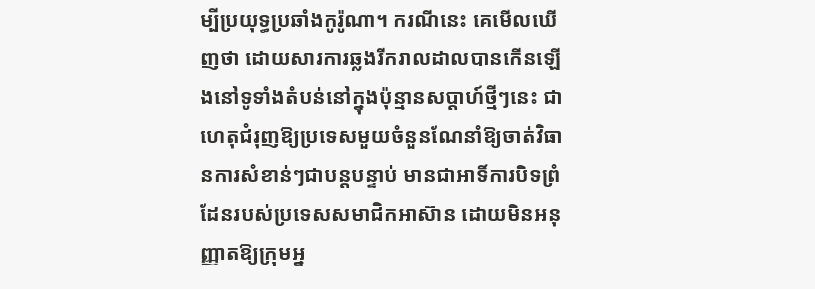ម្បីប្រយុទ្ធប្រឆាំងកូរ៉ូណា។ ករណីនេះ គេមើលឃើញថា ដោយសារការឆ្លងរីករាលដាលបានកើនឡើងនៅទូទាំងតំបន់នៅក្នុងប៉ុន្មានសប្តាហ៍ថ្មីៗនេះ ជាហេតុជំរុញឱ្យប្រទេសមួយចំនួនណែនាំឱ្យចាត់វិធានការសំខាន់ៗជាបន្តបន្ទាប់ មានជាអាទិ៍ការបិទព្រំដែនរបស់ប្រទេសសមាជិកអាស៊ាន ដោយមិនអនុញ្ញាតឱ្យក្រុមអ្ន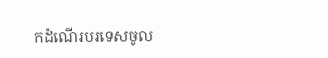កដំណើរបរទេសចូល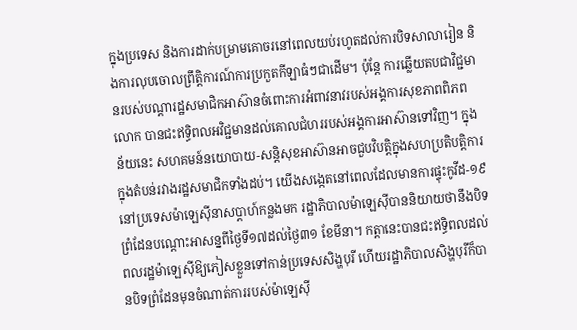ក្នុងប្រទេស និងការដាក់បម្រាមគោចរនៅពេលយប់រហូតដល់ការបិទសាលារៀន និងការលុបចោលព្រឹត្តិការណ៍ការប្រកួតកីឡាធំៗជាដើម។ ប៉ុន្តែ ការឆ្លើយតបជាវិជ្ជមានរបស់បណ្តារដ្ឋសមាជិកអាស៊ានចំពោះការអំពាវនាវរបស់អង្គការសុខភាពពិភពលោក បានជះឥទ្ធិពលអវិជ្ជមានដល់គោលជំហររបស់អង្គការអាស៊ានទៅវិញ។ ក្នុងន័យនេះ សហគមន៍នយោបាយ-សន្តិសុខអាស៊ានអាចជួបវិបត្តិក្នុងសហប្រតិបត្តិការក្នុងតំបន់រវាងរដ្ឋសមាជិកទាំងដប់។ យើងសង្កេតនៅពេលដែលមានការផ្ទុះកូវីដ-១៩នៅប្រទេសម៉ាឡេស៊ីនាសប្តាហ៍កន្លងមក រដ្ឋាភិបាលម៉ាឡេស៊ីបាននិយាយថានឹងបិទព្រំដែនបណ្ដោះអាសន្នពីថ្ងៃទី១៧ដល់ថ្ងៃ៣១ ខែមីនា។ កត្តានេះបានជះឥទ្ធិពលដល់ពលរដ្ឋម៉ាឡេស៊ីឱ្យភៀសខ្លួនទៅកាន់ប្រទេសសិង្ហបុរី ហើយរដ្ឋាភិបាលសិង្ហបុរីក៏បានបិទព្រំដែនមុនចំណាត់ការរបស់ម៉ាឡេស៊ី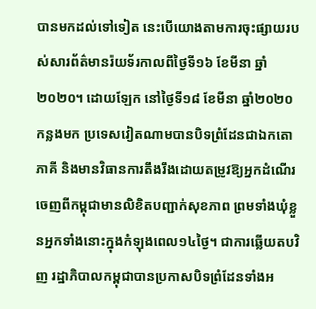បានមកដល់ទៅទៀត នេះបើយោងតាមការចុះផ្សាយរបស់សារព័ត៌មានរ៉យទ័រកាលពីថ្ងៃទី១៦ ខែមីនា ឆ្នាំ២០២០។ ដោយឡែក នៅថ្ងៃទី១៨ ខែមីនា ឆ្នាំ២០២០ កន្លងមក ប្រទេសវៀតណាមបានបិទព្រំដែនជាឯកតោភាគី និងមានវិធានការតឹងរឹងដោយតម្រូវឱ្យអ្នកដំណើរចេញពីកម្ពុជាមានលិខិតបញ្ជាក់សុខភាព ព្រមទាំងឃុំខ្លួនអ្នកទាំងនោះក្នុងកំឡុងពេល១៤ថ្ងៃ។ ជាការឆ្លើយតបវិញ រដ្ឋាភិបាលកម្ពុជាបានប្រកាសបិទព្រំដែនទាំងអ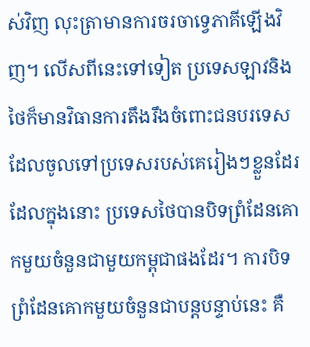ស់វិញ លុះត្រាមានការចរចាទ្វេភាគីឡើងវិញ។ លើសពីនេះទៅទៀត ប្រទេសឡាវនិងថៃក៏មានវិធានការតឹងរឹងចំពោះជនបរទេសដែលចូលទៅប្រទេសរបស់គេរៀងៗខ្លួនដែរ ដែលក្នុងនោះ ប្រទេសថៃបានបិទព្រំដែនគោកមួយចំនួនជាមួយកម្ពុជាផងដែរ។ ការបិទព្រំដែនគោកមួយចំនួនជាបន្តបន្ទាប់នេះ គឺ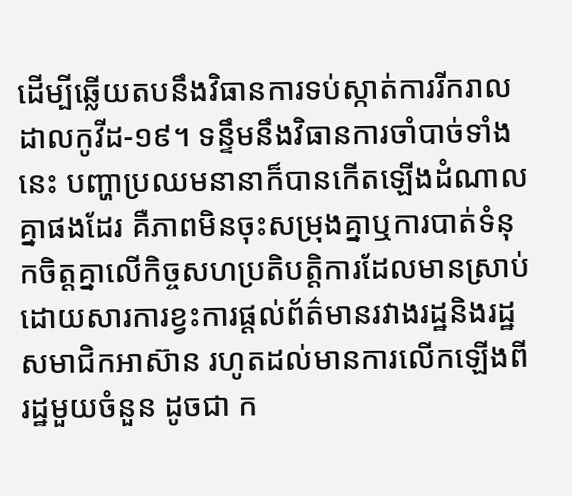ដើម្បីឆ្លើយតបនឹងវិធានការទប់ស្កាត់ការរីករាលដាលកូវីដ-១៩។ ទន្ទឹមនឹងវិធានការចាំបាច់ទាំងនេះ បញ្ហាប្រឈមនានាក៏បានកើតឡើងដំណាលគ្នាផងដែរ គឺភាពមិនចុះសម្រុងគ្នាឬការបាត់ទំនុកចិត្តគ្នាលើកិច្ចសហប្រតិបត្តិការដែលមានស្រាប់ដោយសារការខ្វះការផ្តល់ព័ត៌មានរវាងរដ្ឋនិងរដ្ឋសមាជិកអាស៊ាន រហូតដល់មានការលើកឡើងពីរដ្ឋមួយចំនួន ដូចជា ក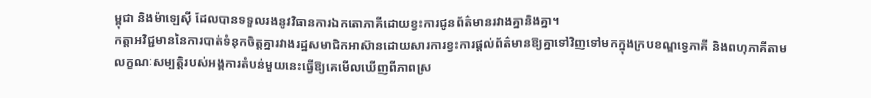ម្ពុជា និងម៉ាឡេស៊ី ដែលបានទទួលរងនូវវិធានការឯកតោភាគីដោយខ្វះការជូនព័ត៌មានរវាងគ្នានិងគ្នា។
កត្តាអវិជ្ជមាននៃការបាត់ទំនុកចិត្តគ្នារវាងរដ្ឋសមាជិកអាស៊ានដោយសារការខ្វះការផ្តល់ព័ត៌មានឱ្យគ្នាទៅវិញទៅមកក្នុងក្របខណ្ឌទ្វេភាគី និងពហុភាគីតាមលក្ខណៈសម្បត្តិរបស់អង្គការតំបន់មួយនេះធ្វើឱ្យគេមើលឃើញពីភាពស្រ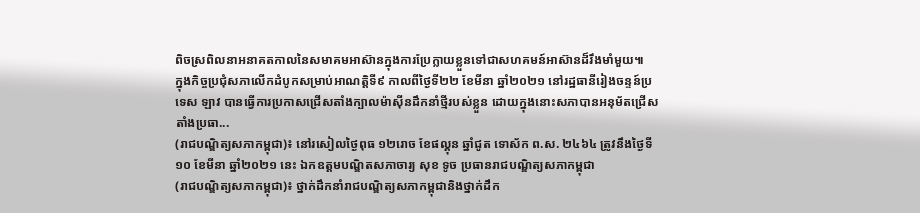ពិចស្រពិលនាអនាគតកាលនៃសមាគមអាស៊ានក្នុងការប្រែក្លាយខ្លួនទៅជាសហគមន៍អាស៊ានដ៏រឹងមាំមួយ៕
ក្នុងកិច្ចប្រជុំសភាលើកដំបូកសម្រាប់អាណត្តិទី៩ កាលពីថ្ងៃទី២២ ខែមីនា ឆ្នាំ២០២១ នៅរដ្ឋធានីរៀងចន្ទន៍ប្រទេស ឡាវ បានធ្វើការប្រកាសជ្រើសតាំងក្បាលម៉ាស៊ីនដឹកនាំថ្មីរបស់ខ្លួន ដោយក្នុងនោះសភាបានអនុម័តជ្រើសតាំងប្រធា...
(រាជបណ្ឌិត្យសភាកម្ពុជា)៖ នៅរសៀលថ្ងៃពុធ ១២រោច ខែផល្គុន ឆ្នាំជូត ទោស័ក ព.ស. ២៤៦៤ ត្រូវនឹងថ្ងៃទី១០ ខែមីនា ឆ្នាំ២០២១ នេះ ឯកឧត្ដមបណ្ឌិតសភាចារ្យ សុខ ទូច ប្រធានរាជបណ្ឌិត្យសភាកម្ពុជា
(រាជបណ្ឌិត្យសភាកម្ពុជា)៖ ថ្នាក់ដឹកនាំរាជបណ្ឌិត្យសភាកម្ពុជានិងថ្នាក់ដឹក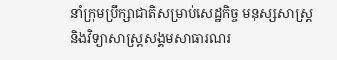នាំក្រុមប្រឹក្សាជាតិសម្រាប់សេដ្ឋកិច្ច មនុស្សសាស្ត្រ និងវិទ្យាសាស្ត្រសង្គមសាធារណរ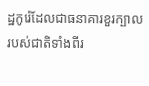ដ្ឋកូរ៉េដែលជាធនាគារខួរក្បាលរបស់ជាតិទាំងពីរ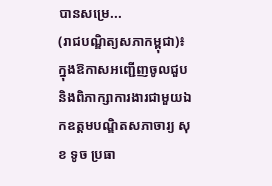បានសម្រេ...
(រាជបណ្ឌិត្យសភាកម្ពុជា)៖ ក្នុងឱកាសអញ្ជើញចូលជួប និងពិភាក្សាការងារជាមួយឯកឧត្ដមបណ្ឌិតសភាចារ្យ សុខ ទូច ប្រធា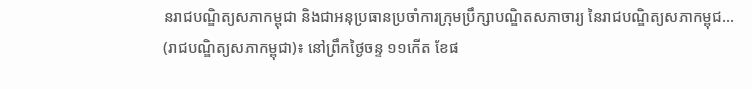នរាជបណ្ឌិត្យសភាកម្ពុជា និងជាអនុប្រធានប្រចាំការក្រុមប្រឹក្សាបណ្ឌិតសភាចារ្យ នៃរាជបណ្ឌិត្យសភាកម្ពុជ...
(រាជបណ្ឌិត្យសភាកម្ពុជា)៖ នៅព្រឹកថ្ងៃចន្ទ ១១កើត ខែផ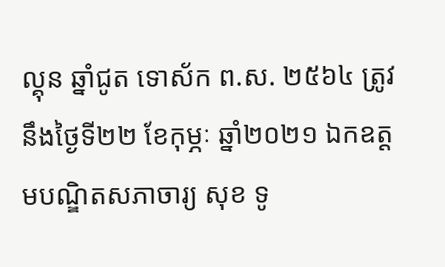ល្គុន ឆ្នាំជូត ទោស័ក ព.ស. ២៥៦៤ ត្រូវនឹងថ្ងៃទី២២ ខែកុម្ភៈ ឆ្នាំ២០២១ ឯកឧត្ដមបណ្ឌិតសភាចារ្យ សុខ ទូ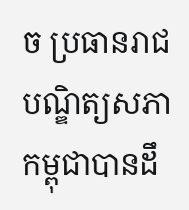ច ប្រធានរាជបណ្ឌិត្យសភាកម្ពុជាបានដឹ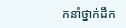កនាំថ្នាក់ដឹក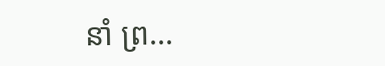នាំ ព្រ...